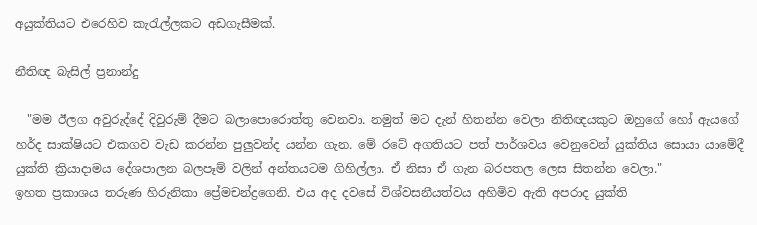අයුක්තියට එරෙහිව කැරැල්ලකට අඩගැසීමක්.

නීතිඥ බැසිල් ප්‍රනාන්දු

  "මම ඊලග අවුරුද්දේ දිවුරුම් දීමට බලාපොරොත්තු වෙනවා. නමුත් මට දැන් හිතන්න වෙලා නිතිඥයකුට ඔහුගේ හෝ ඇයගේ හර්ද සාක්ෂියට එකගව වැඩ කරන්න පුලුවන්ද යන්න ගැන. මේ රටේ අගතියට පත් පාර්ශවය වෙනුවෙන් යුක්තිය සොයා යාමේදී යුක්ති ක්‍රියාදාමය දේශපාලන බලපෑම් වලින් අන්තයටම ගිහිල්ලා. ඒ නිසා ඒ ගැන බරපතල ලෙස සිතන්න වෙලා."
ඉහත ප්‍රකාශය තරුණ හිරුනිකා ප්‍රේමචන්ද්‍රගෙනි. එය අද දවසේ විශ්වසනීයත්වය අහිමිව ඇති අපරාද යුක්ති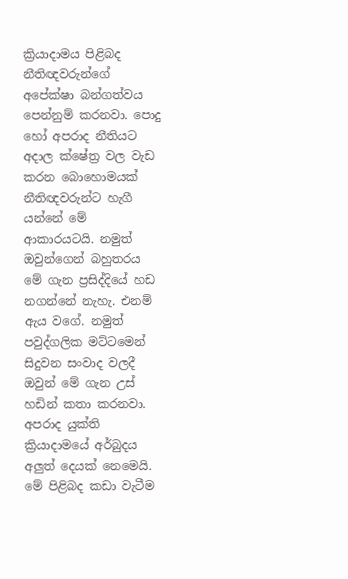ක්‍රියාදාමය පිළිබද නීතිඥවරුන්ගේ අපේක්ෂා බන්ගත්වය පෙන්නුම් කරනවා. පොදු හෝ අපරාද නීතියට අදාල ක්ෂේත්‍ර වල වැඩ කරන බොහොමයක් නීතිඥවරුන්ට හැගී යන්නේ මේ ආකාරයටයි. නමුත් ඔවුන්ගෙන් බහුතරය මේ ගැන ප්‍රසිද්දියේ හඩ නගන්නේ නැහැ. එනම් ඇය වගේ. නමුත් පවුද්ගලික මට්ටමෙන් සිදුවන සංවාද වලදී ඔවුන් මේ ගැන උස් හඩින් කතා කරනවා. අපරාද යුක්ති ක්‍රියාදාමයේ අර්බුදය අලුත් දෙයක් නෙමෙයි. මේ පිළිබද කඩා වැටීම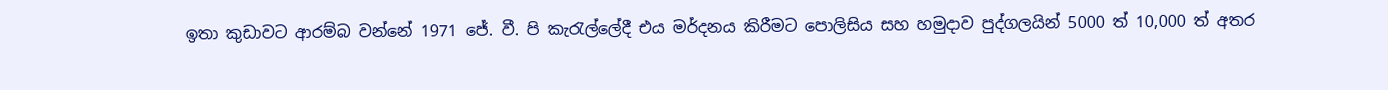ඉතා කුඩාවට ආරම්බ වන්නේ 1971 ජේ. වී. පි කැරැල්ලේදී එය මර්දනය කිරීමට පොලිසිය සහ හමුදාව පුද්ගලයින් 5000 ත් 10,000 ත් අතර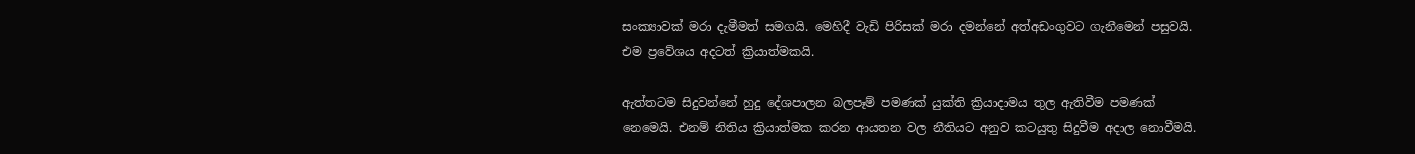සංක්‍යාවක් මරා දැමීමත් සමගයි. මෙහිදී වැඩි පිරිසක් මරා දමන්නේ අත්අඩංගුවට ගැනීමෙන් පසුවයි. එම ප්‍රවේශය අදටත් ක්‍රියාත්මකයි.

ඇත්තටම සිදුවන්නේ හුදු දේශපාලන බලපෑම් පමණක් යුක්ති ක්‍රියාදාමය තුල ඇතිවීම පමණක් නෙමෙයි. එනම් නිතිය ක්‍රියාත්මක කරන ආයතන වල නීතියට අනුව කටයුතු සිදුවීම අදාල නොවීමයි.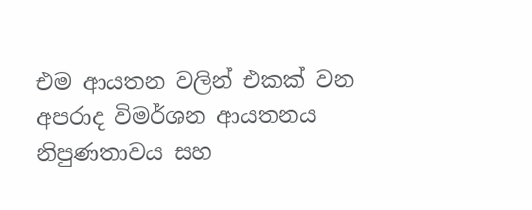එම ආයතන වලින් එකක් වන අපරාද විමර්ශන ආයතනය නිපුණතාවය සහ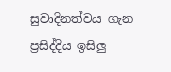සුවාදිනත්වය ගැන ප්‍රසිද්දිය ඉසිලු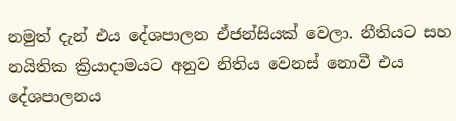නමුත් දැන් එය දේශපාලන ඒජන්සියක් වෙලා. නීතියට සහ නයිතික ක්‍රියාදාමයට අනුව නිතිය වෙනස් නොවී එය දේශපාලනය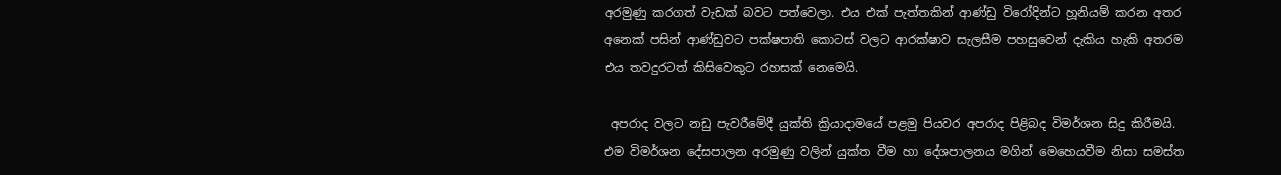අරමුණු කරගත් වැඩක් බවට පත්වෙලා. එය එක්‌ පැත්තකින් ආණ්ඩු විරෝදින්ට හූනියම් කරන අතර අනෙක් පසින් ආණ්ඩුවට පක්ෂපාති කොටස් වලට ආරක්ෂාව සැලසීම පහසුවෙන් දැකිය හැකි අතරම එය තවදුරටත් කිසිවෙකුට රහසක් නෙමෙයි.

 අපරාද වලට නඩු පැවරීමේදී යුක්ති ක්‍රියාදාමයේ පළමු පියවර අපරාද පිළිබද විමර්ශන සිදු කිරීමයි. එම විමර්ශන දේසපාලන අරමුණු වලින් යුක්ත වීම හා දේශපාලනය මගින් මෙහෙයවීම නිසා සමස්ත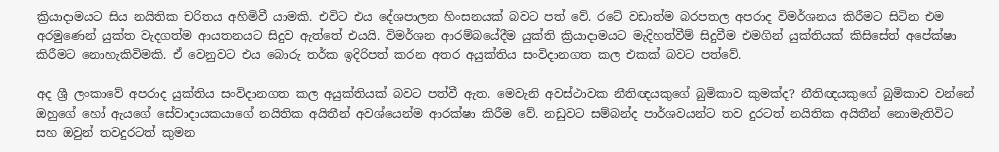ක්‍රියාදාමයට සිය නයිතික චරිතය අහිමිවී යාමකි. එවිට එය දේශපාලන හිංසනයක් බවට පත් වේ. රටේ වඩාත්ම බරපතල අපරාද විමර්ශනය කිරීමට සිටින එම අරමුණෙන් යුක්ත වැදගත්ම ආයතනයට සිදුව ඇත්තේ එයයි. විමර්ශන ආරම්බයේදීම යුක්ති ක්‍රියාදාමයට මැදිහත්වීම් සිදුවීම එමගින් යුක්තියක් කිසිසේත් අපේක්ෂා කිරීමට නොහැකිවිමකි. ඒ වෙනුවට එය බොරු තර්ක ඉදිරිපත් කරන අතර අයුක්තිය සංවිදානගත කල එකක් බවට පත්වේ.

අද ශ්‍රී ලංකාවේ අපරාද යුක්තිය සංවිදානගත කල අයුක්තියක් බවට පත්වී ඇත. මෙවැනි අවස්ථාවක නීතිඥයකුගේ බුමිකාව කුමක්ද? නීතිඥයකුගේ බුමිකාව වන්නේ ඔහුගේ හෝ ඇයගේ සේවාදායකයාගේ නයිතික අයිතීන් අවශ්යෙන්ම ආරක්ෂා කිරීම වේ. නඩුවට සම්බන්ද පාර්ශවයන්ට තව දුරටත් නයිතික අයිතීන් නොමැතිවිට සහ ඔවුන් තවදුරටත් කුමන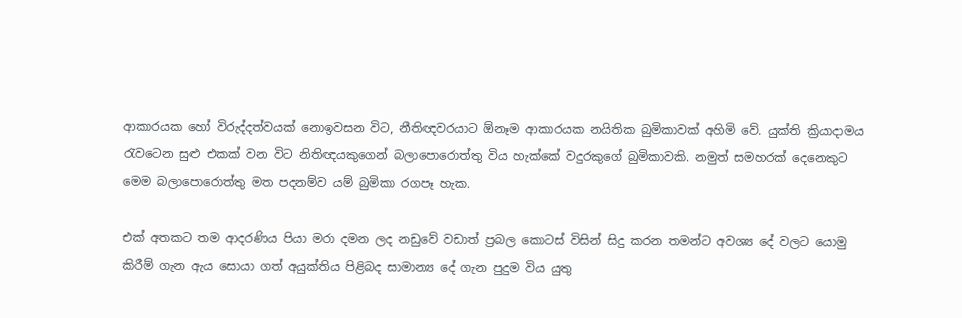ආකාරයක හෝ විරුද්දත්වයක් නොඉවසන විට, නීතිඥවරයාට ඕනෑම ආකාරයක නයිතික බුමිකාවක් අහිමි වේ. යුක්ති ක්‍රියාදාමය රැවටෙන සුළු එකක් වන විට නිතිඥයකුගෙන් බලාපොරොත්තු විය හැක්කේ වදුරකුගේ බුමිකාවකි. නමුත් සමහරක් දෙනෙකුට මෙම බලාපොරොත්තු මත පදනම්ව යම් බුමිකා රගපෑ හැක.

එක්‌ අතකට තම ආදරණිය පියා මරා දමන ලද නඩුවේ වඩාත් ප්‍රබල කොටස් විසින් සිදු කරන තමන්ට අවශ්‍ය දේ වලට යොමු කිරීම් ගැන ඇය සොයා ගත් අයුක්තිය පිළිබද සාමාන්‍ය දේ ගැන පුදුම විය යුතු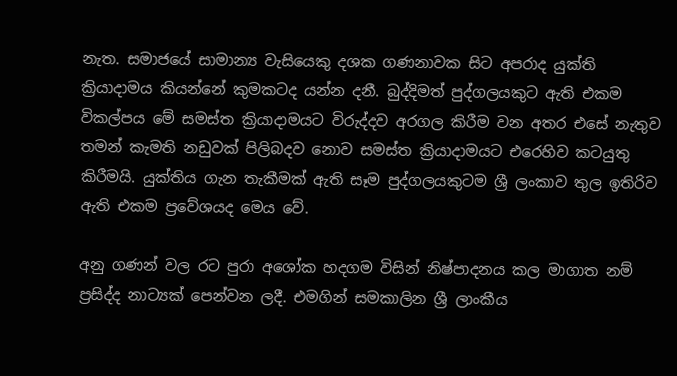නැත. සමාජයේ සාමාන්‍ය වැසියෙකු දශක ගණනාවක සිට අපරාද යුක්ති ක්‍රියාදාමය කියන්නේ කුමකටද යන්න දනී. බුද්දිමත් පුද්ගලයකුට ඇති එකම විකල්පය මේ සමස්ත ක්‍රියාදාමයට විරුද්දව අරගල කිරීම වන අතර එසේ නැතුව තමන් කැමති නඩුවක් පිලිබදව නොව සමස්ත ක්‍රියාදාමයට එරෙහිව කටයුතු කිරීමයි. යුක්තිය ගැන තැකීමක් ඇති සෑම පුද්ගලයකුටම ශ්‍රී ලංකාව තුල ඉතිරිව ඇති එකම ප්‍රවේශයද මෙය වේ.

අනු ගණන් වල රට පුරා අශෝක හදගම විසින් නිෂ්පාදනය කල මාගාත නම් ප්‍රසිද්ද නාට්‍යක් පෙන්වන ලදී. එමගින් සමකාලින ශ්‍රී ලාංකීය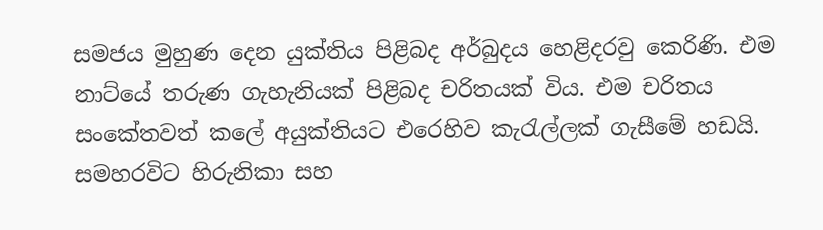සමජය මුහුණ දෙන යුක්තිය පිළිබද අර්බුදය හෙළිදරවු කෙරිණි. එම නාට්යේ තරුණ ගැහැනියක් පිළිබද චරිතයක් විය. එම චරිතය සංකේතවත් කලේ අයුක්තියට එරෙහිව කැරැල්ලක් ගැසීමේ හඩයි. සමහරවිට හිරුනිකා සහ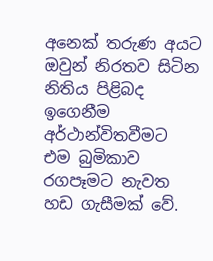අනෙක් තරුණ අයට ඔවුන් නිරතව සිටින නිතිය පිළිබද ඉගෙනීම අර්ථාන්විතවීමට එම බුමිකාව රගපෑමට නැවත හඩ ගැසීමක් වේ.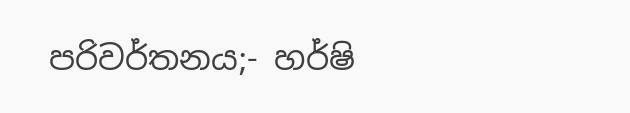පරිවර්තනය;- හර්ෂි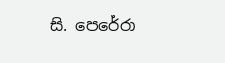සි. පෙරේරා